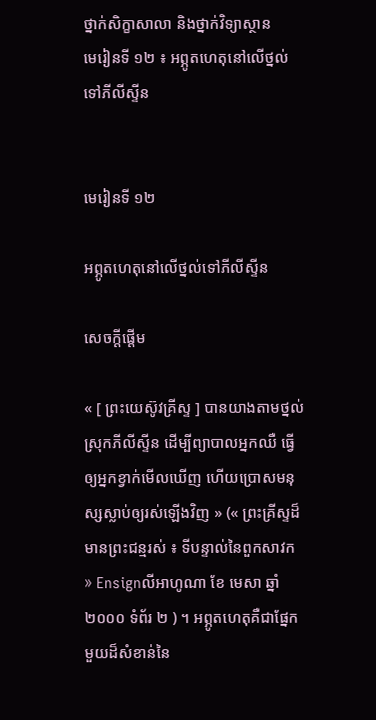ថ្នាក់សិក្ខាសាលា និងថ្នាក់វិទ្យាស្ថាន
មេរៀនទី ១២ ៖ អព្ភូតហេតុនៅលើថ្នល់ទៅភីលីស្ទីន


មេរៀនទី ១២

អព្ភូតហេតុនៅលើថ្នល់ទៅភីលីស្ទីន

សេចក្ដីផ្ដើម

« [ ព្រះយេស៊ូវគ្រីស្ទ ] បានយាងតាមថ្នល់ស្រុកភីលីស្ទីន ដើម្បីព្យាបាលអ្នកឈឺ ធ្វើឲ្យអ្នកខ្វាក់មើលឃើញ ហើយប្រោសមនុស្សស្លាប់ឲ្យរស់ឡើងវិញ » (« ព្រះគ្រីស្ទដ៏មានព្រះជន្មរស់ ៖ ទីបន្ទាល់នៃពួកសាវក » Ensignលីអាហូណា ខែ មេសា ឆ្នាំ ២០០០ ទំព័រ ២ ) ។ អព្ភូតហេតុគឺជាផ្នែកមួយដ៏សំខាន់នៃ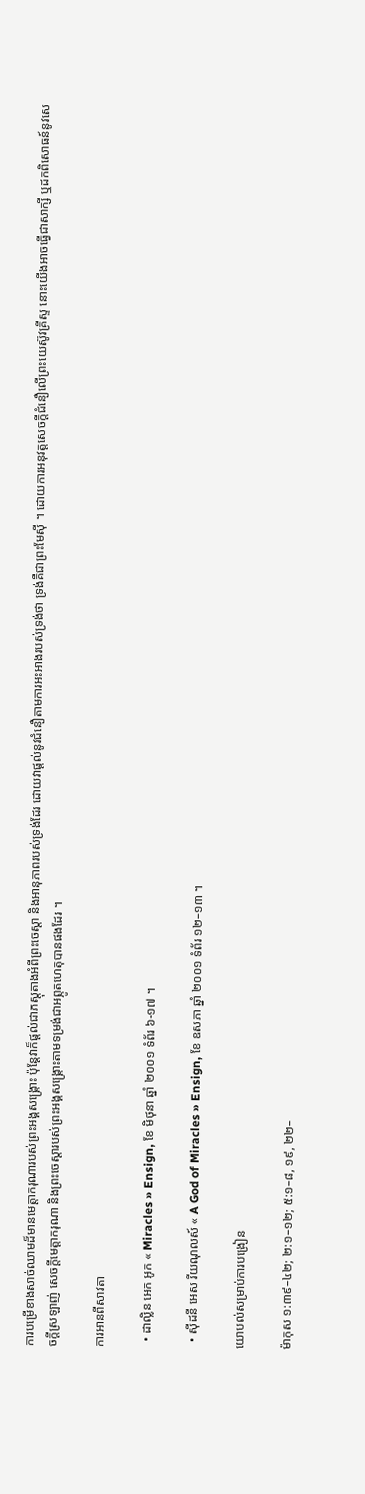ការបម្រើខាងសាច់ឈាមដ៏មានមេត្តាករុណារបស់ព្រះអង្គសង្គ្រោះ ប៉ុន្ដែវាក៏ផ្តល់ជាភស្ដុតាងអំពីព្រះចេស្ដា និងអានុភាពរបស់ទ្រង់ដែរ ដោយវាផ្ដល់នូវជំនឿតាមការអះអាងរបស់ទ្រង់ថា ទ្រង់គឺជាព្រះមែស៊ី ។ ដោយការអនុវត្តសេចក្ដីជំនឿលើព្រះយេស៊ូវគ្រីស្ទ នោះយើងអាចធ្វើជាសាក្សី ឬដកពិសោធន៍នូវសេចក្ដីស្រឡាញ់ សេចក្ដីមេត្តាករុណា និងព្រះចេស្ដារបស់ព្រះអង្គសង្គ្រោះតាមទម្រង់ជាអព្ភូតហេតុបានផងដែរ ។

ការអានពីសាវតា

  • ដាល្លិន អេក អូក « Miracles » Ensign, ខែ មិថុនា ឆ្នាំ ២០០១ ទំព័រ ៦-១៧ ។

  • ស៊ីដនី អេស រីយណុលស៍ « A God of Miracles » Ensign, ខែ ឧសភា ឆ្នាំ ២០០១ ទំព័រ ១២–១៣ ។

យោបល់សម្រាប់ការបង្រៀន

ម៉ាកុស ១:៣៩–៤២; ២:១–១២; ៥:១–៨, ១៩, ២២–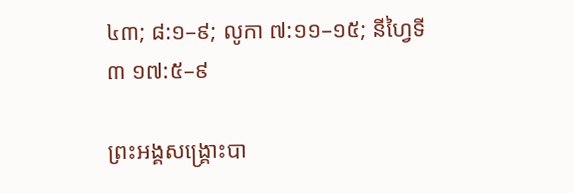៤៣; ៨:១–៩; លូកា ៧:១១–១៥; នីហ្វៃទី ៣ ១៧:៥–៩

ព្រះអង្គសង្គ្រោះបា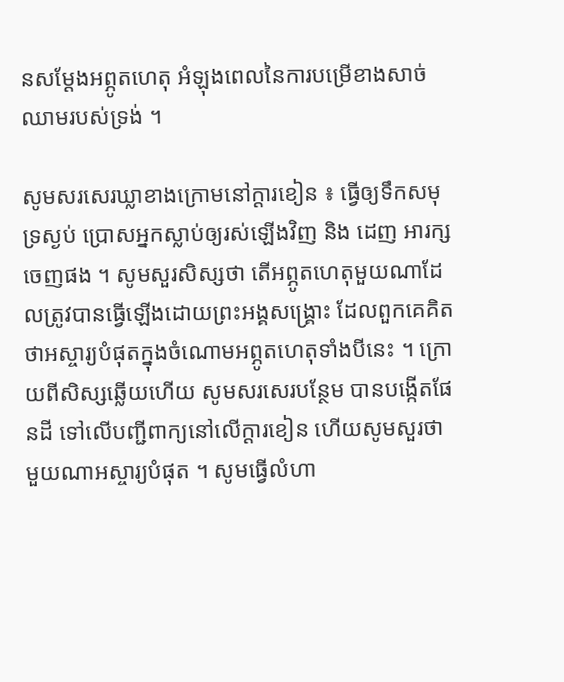នសម្ដែងអព្ភូតហេតុ អំឡុងពេលនៃការបម្រើខាងសាច់ឈាមរបស់ទ្រង់ ។

សូមសរសេរឃ្លាខាងក្រោមនៅក្ដារខៀន ៖ ធ្វើឲ្យទឹកសមុទ្រស្ងប់ ប្រោសអ្នកស្លាប់ឲ្យរស់ឡើងវិញ និង ដេញ អារក្សចេញផង ។ សូមសួរសិស្សថា តើអព្ភូតហេតុមួយណាដែលត្រូវបានធ្វើឡើងដោយព្រះអង្គសង្គ្រោះ ដែលពួកគេគិតថាអស្ចារ្យបំផុតក្នុងចំណោមអព្ភូតហេតុទាំងបីនេះ ។ ក្រោយពីសិស្សឆ្លើយហើយ សូមសរសេរបន្ថែម បានបង្កើតផែនដី ទៅលើបញ្ជីពាក្យនៅលើក្ដារខៀន ហើយសូមសួរថាមួយណាអស្ចារ្យបំផុត ។ សូមធ្វើលំហា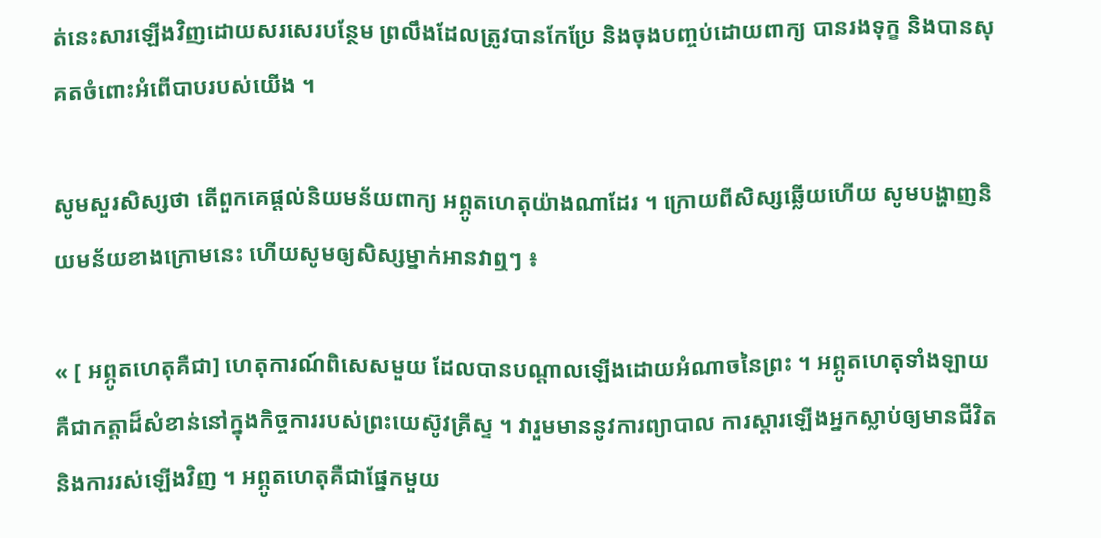ត់នេះសារឡើងវិញដោយសរសេរបន្ថែម ព្រលឹងដែលត្រូវបានកែប្រែ និងចុងបញ្ចប់ដោយពាក្យ បានរងទុក្ខ និងបានសុគតចំពោះអំពើបាបរបស់យើង ។

សូមសួរសិស្សថា តើពួកគេផ្ដល់និយមន័យពាក្យ អព្ភូតហេតុយ៉ាងណាដែរ ។ ក្រោយពីសិស្សឆ្លើយហើយ សូមបង្ហាញនិយមន័យខាងក្រោមនេះ ហើយសូមឲ្យសិស្សម្នាក់អានវាឮៗ ៖

« [ អព្ភូតហេតុគឺជា] ហេតុការណ៍ពិសេសមួយ ដែលបានបណ្ដាលឡើងដោយអំណាចនៃព្រះ ។ អព្ភូតហេតុទាំងឡាយ គឺជាកត្តាដ៏សំខាន់នៅក្នុងកិច្ចការរបស់ព្រះយេស៊ូវគ្រីស្ទ ។ វារួមមាននូវការព្យាបាល ការស្ដារឡើងអ្នកស្លាប់ឲ្យមានជីវិត និងការរស់ឡើងវិញ ។ អព្ភូតហេតុគឺជាផ្នែកមួយ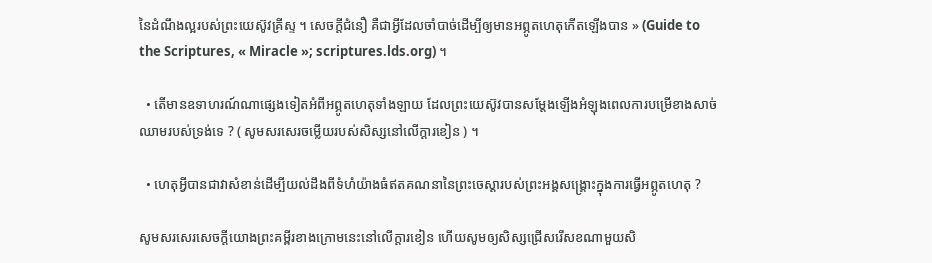នៃដំណឹងល្អរបស់ព្រះយេស៊ូវគ្រីស្ទ ។ សេចក្ដីជំនឿ គឺជាអ្វីដែលចាំបាច់ដើម្បីឲ្យមានអព្ភូតហេតុកើតឡើងបាន » (Guide to the Scriptures, « Miracle »; scriptures.lds.org) ។

  • តើមានឧទាហរណ៍ណាផ្សេងទៀតអំពីអព្ភូតហេតុទាំងឡាយ ដែលព្រះយេស៊ូវបានសម្ដែងឡើងអំឡុងពេលការបម្រើខាងសាច់ឈាមរបស់ទ្រង់ទេ ? ( សូមសរសេរចម្លើយរបស់សិស្សនៅលើក្ដារខៀន ) ។

  • ហេតុអ្វីបានជាវាសំខាន់ដើម្បីយល់ដឹងពីទំហំយ៉ាងធំឥតគណនានៃព្រះចេស្ដារបស់ព្រះអង្គសង្គ្រោះក្នុងការធ្វើអព្ភូតហេតុ ?

សូមសរសេរសេចក្ដីយោងព្រះគម្ពីរខាងក្រោមនេះនៅលើក្ដារខៀន ហើយសូមឲ្យសិស្សជ្រើសរើសខណាមួយសិ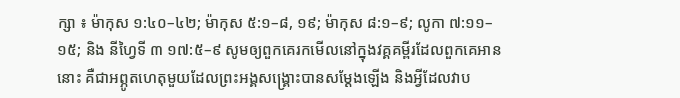ក្សា ៖ ម៉ាកុស ១:៤០–៤២; ម៉ាកុស ៥:១–៨, ១៩; ម៉ាកុស ៨:១–៩; លូកា ៧:១១–១៥; និង នីហ្វៃទី ៣ ១៧:៥–៩ សូមឲ្យពួកគេរកមើលនៅក្នុងវគ្គគម្ពីរដែលពួកគេអាននោះ គឺជាអព្ភូតហេតុមួយដែលព្រះអង្គសង្គ្រោះបានសម្ដែងឡើង និងអ្វីដែលវាប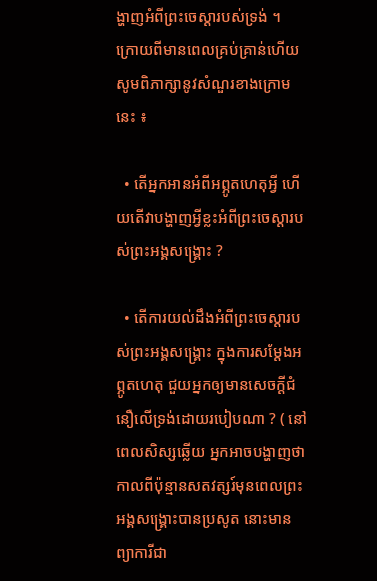ង្ហាញអំពីព្រះចេស្ដារបស់ទ្រង់ ។ ក្រោយពីមានពេលគ្រប់គ្រាន់ហើយ សូមពិភាក្សានូវសំណួរខាងក្រោមនេះ ៖

  • តើអ្នកអានអំពីអព្ភូតហេតុអ្វី ហើយតើវាបង្ហាញអ្វីខ្លះអំពីព្រះចេស្ដារបស់ព្រះអង្គសង្គ្រោះ ?

  • តើការយល់ដឹងអំពីព្រះចេស្ដារបស់ព្រះអង្គសង្គ្រោះ ក្នុងការសម្ដែងអព្ភូតហេតុ ជួយអ្នកឲ្យមានសេចក្ដីជំនឿលើទ្រង់ដោយរបៀបណា ? ( នៅពេលសិស្សឆ្លើយ អ្នកអាចបង្ហាញថាកាលពីប៉ុន្មានសតវត្សរ៍មុនពេលព្រះអង្គសង្គ្រោះបានប្រសូត នោះមានព្យាការីជា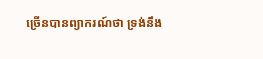ច្រើនបានព្យាករណ៍ថា ទ្រង់នឹង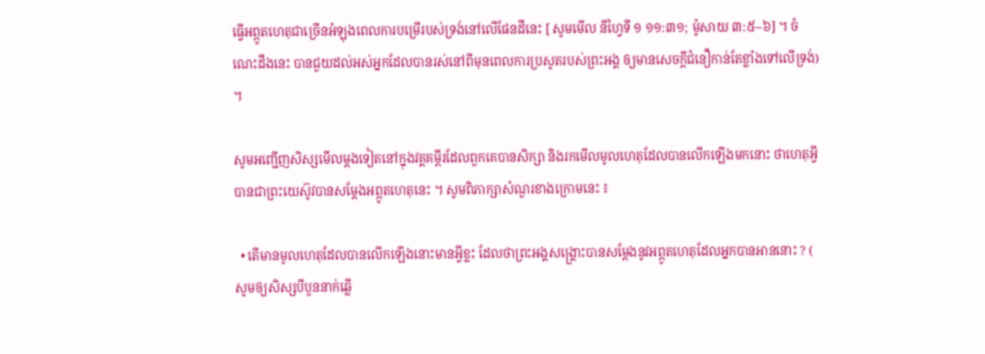ធ្វើអព្ភូតហេតុជាច្រើនអំឡុងពេលការបម្រើរបស់ទ្រង់នៅលើផែនដីនេះ [ សូមមើល នីហ្វៃទី ១ ១១:៣១; ម៉ូសាយ ៣:៥–៦] ។ ចំណេះដឹងនេះ បានជួយដល់អស់អ្នកដែលបានរស់នៅពីមុនពេលការប្រសូតរបស់ព្រះអង្គ ឲ្យមានសេចក្ដីជំនឿកាន់តែខ្លាំងទៅលើទ្រង់) ។

សូមអញ្ជើញសិស្សមើលម្ដងទៀតនៅក្នុងវគ្គគម្ពីរដែលពួកគេបានសិក្សា និងរកមើលមូលហេតុដែលបានលើកឡើងមកនោះ ថាហេតុអ្វីបានជាព្រះយេស៊ូវបានសម្ដែងអព្ភូតហេតុនេះ ។ សូមពិភាក្សាសំណួរខាងក្រោមនេះ ៖

  • តើមានមូលហេតុដែលបានលើកឡើងនោះមានអ្វីខ្លះ ដែលថាព្រះអង្គសង្គ្រោះបានសម្ដែងនូវអព្ភូតហេតុដែលអ្នកបានអាននោះ ? ( សូមឲ្យសិស្សបីបួននាក់ឆ្លើ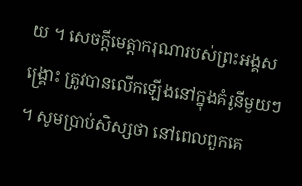យ ។ សេចក្ដីមេត្តាករុណារបស់ព្រះអង្គសង្គ្រោះ ត្រូវបានលើកឡើងនៅក្នុងគំរូនីមួយៗ ។ សូមប្រាប់សិស្សថា នៅពេលពួកគេ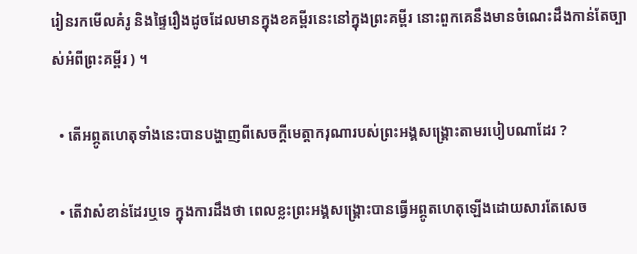រៀនរកមើលគំរូ និងផ្ទៃរឿងដូចដែលមានក្នុងខគម្ពីរនេះនៅក្នុងព្រះគម្ពីរ នោះពួកគេនឹងមានចំណេះដឹងកាន់តែច្បាស់អំពីព្រះគម្ពីរ ) ។

  • តើអព្ភូតហេតុទាំងនេះបានបង្ហាញពីសេចក្ដីមេត្តាករុណារបស់ព្រះអង្គសង្គ្រោះតាមរបៀបណាដែរ ?

  • តើវាសំខាន់ដែរឬទេ ក្នុងការដឹងថា ពេលខ្លះព្រះអង្គសង្គ្រោះបានធ្វើអព្ភូតហេតុឡើងដោយសារតែសេច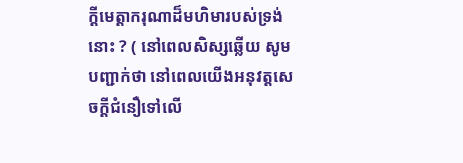ក្ដីមេត្តាករុណាដ៏មហិមារបស់ទ្រង់នោះ ? ( នៅពេលសិស្សឆ្លើយ សូមបញ្ជាក់ថា នៅពេលយើងអនុវត្តសេចក្ដីជំនឿទៅលើ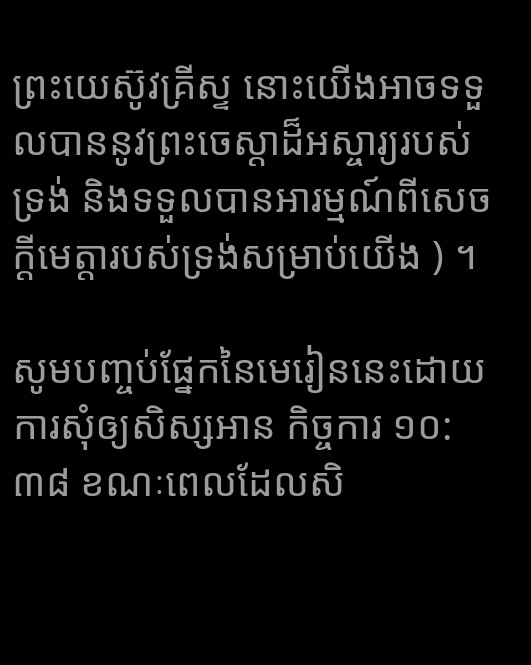ព្រះយេស៊ូវគ្រីស្ទ នោះយើងអាចទទួលបាននូវព្រះចេស្ដាដ៏អស្ចារ្យរបស់ទ្រង់ និងទទួលបានអារម្មណ៍ពីសេចក្ដីមេត្តារបស់ទ្រង់សម្រាប់យើង ) ។

សូមបញ្ចប់ផ្នែកនៃមេរៀននេះដោយការសុំឲ្យសិស្សអាន កិច្ចការ ១០:៣៨ ខណៈពេលដែលសិ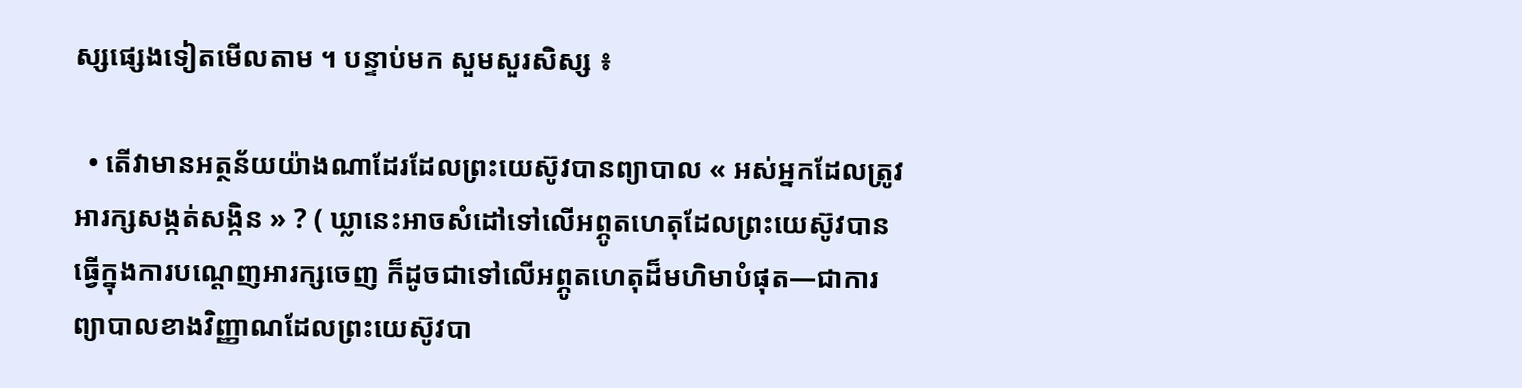ស្សផ្សេងទៀតមើលតាម ។ បន្ទាប់មក សួមសួរសិស្ស ៖

  • តើវាមានអត្ថន័យយ៉ាងណាដែរដែលព្រះយេស៊ូវបានព្យាបាល « អស់អ្នកដែលត្រូវអារក្សសង្កត់សង្កិន » ? ( ឃ្លានេះអាចសំដៅទៅលើអព្ភូតហេតុដែលព្រះយេស៊ូវបានធ្វើក្នុងការបណ្ដេញអារក្សចេញ ក៏ដូចជាទៅលើអព្ភូតហេតុដ៏មហិមាបំផុត—ជាការព្យាបាលខាងវិញ្ញាណដែលព្រះយេស៊ូវបា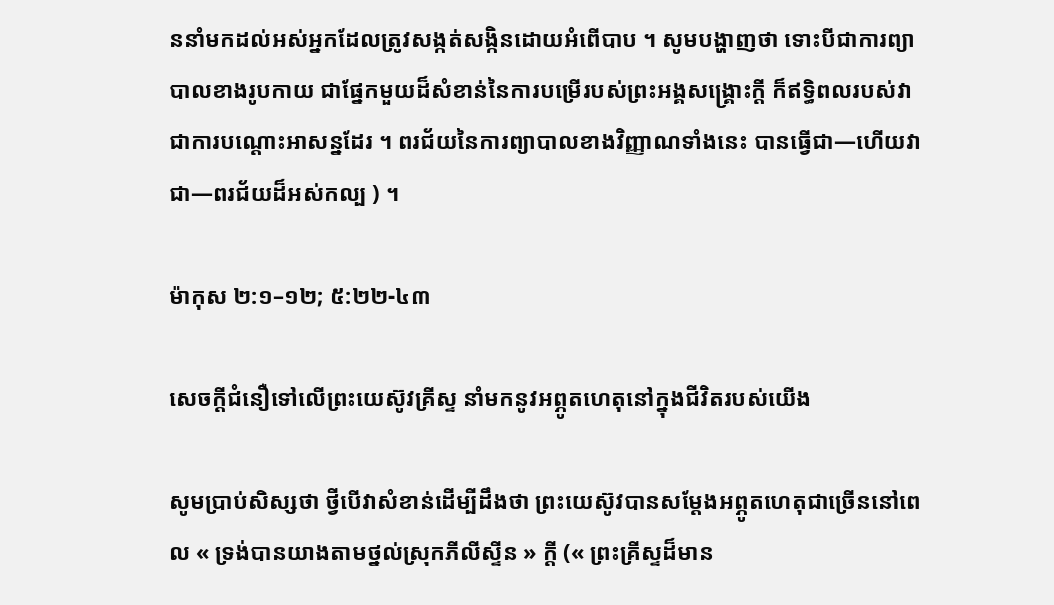ននាំមកដល់អស់អ្នកដែលត្រូវសង្កត់សង្កិនដោយអំពើបាប ។ សូមបង្ហាញថា ទោះបីជាការព្យាបាលខាងរូបកាយ ជាផ្នែកមួយដ៏សំខាន់នៃការបម្រើរបស់ព្រះអង្គសង្គ្រោះក្ដី ក៏ឥទ្ធិពលរបស់វាជាការបណ្ដោះអាសន្នដែរ ។ ពរជ័យនៃការព្យាបាលខាងវិញ្ញាណទាំងនេះ បានធ្វើជា—ហើយវាជា—ពរជ័យដ៏អស់កល្ប ) ។

ម៉ាកុស ២:១–១២; ៥:២២-៤៣

សេចក្ដីជំនឿទៅលើព្រះយេស៊ូវគ្រីស្ទ នាំមកនូវអព្ភូតហេតុនៅក្នុងជីវិតរបស់យើង

សូមប្រាប់សិស្សថា ថ្វីបើវាសំខាន់ដើម្បីដឹងថា ព្រះយេស៊ូវបានសម្ដែងអព្ភូតហេតុជាច្រើននៅពេល « ទ្រង់បានយាងតាមថ្នល់ស្រុកភីលីស្ទីន » ក្ដី (« ព្រះគ្រីស្ទដ៏មាន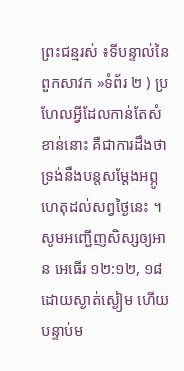ព្រះជន្មរស់ ៖ទីបន្ទាល់នៃពួកសាវក »ទំព័រ ២ ) ប្រហែលអ្វីដែលកាន់តែសំខាន់នោះ គឺជាការដឹងថា ទ្រង់នឹងបន្ដសម្ដែងអព្ភូហេតុដល់សព្វថ្ងៃនេះ ។ សូមអញ្ជើញសិស្សឲ្យអាន អេធើរ ១២:១២, ១៨ ដោយស្ងាត់ស្ងៀម ហើយបន្ទាប់ម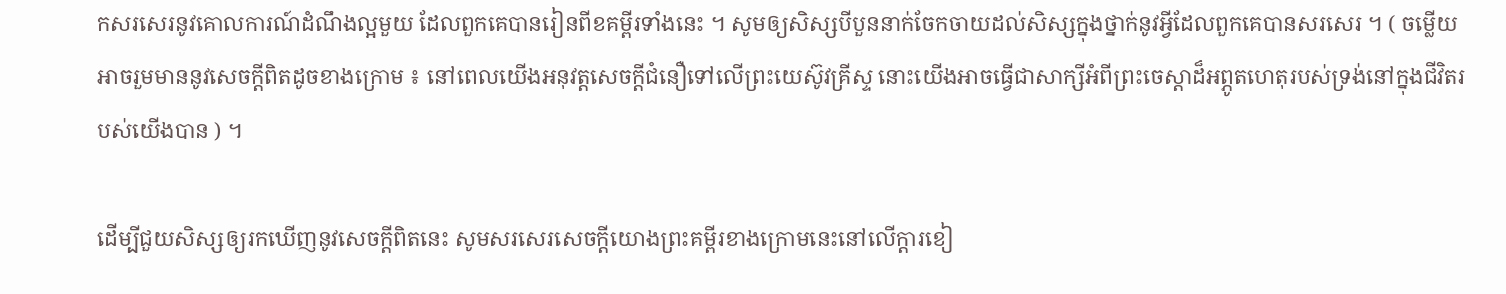កសរសេរនូវគោលការណ៍ដំណឹងល្អមួយ ដែលពួកគេបានរៀនពីខគម្ពីរទាំងនេះ ។ សូមឲ្យសិស្សបីបួននាក់ចែកចាយដល់សិស្សក្នុងថ្នាក់នូវអ្វីដែលពួកគេបានសរសេរ ។ ( ចម្លើយអាចរួមមាននូវសេចក្ដីពិតដូចខាងក្រោម ៖ នៅពេលយើងអនុវត្តសេចក្ដីជំនឿទៅលើព្រះយេស៊ូវគ្រីស្ទ នោះយើងអាចធ្វើជាសាក្សីអំពីព្រះចេស្ដាដ៏អព្ភូតហេតុរបស់ទ្រង់នៅក្នុងជីវិតរបស់យើងបាន ) ។

ដើម្បីជួយសិស្សឲ្យរកឃើញនូវសេចក្ដីពិតនេះ សូមសរសេរសេចក្ដីយោងព្រះគម្ពីរខាងក្រោមនេះនៅលើក្ដារខៀ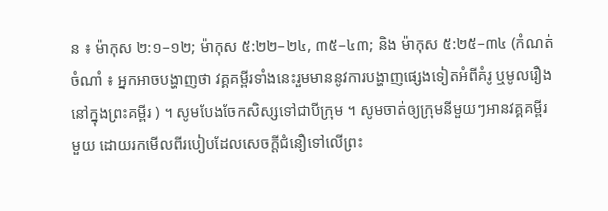ន ៖ ម៉ាកុស ២:១–១២; ម៉ាកុស ៥:២២–២៤, ៣៥–៤៣; និង ម៉ាកុស ៥:២៥–៣៤ (កំណត់ចំណាំ ៖ អ្នកអាចបង្ហាញថា វគ្គគម្ពីរទាំងនេះរួមមាននូវការបង្ហាញផ្សេងទៀតអំពីគំរូ ឬមូលរឿងនៅក្នុងព្រះគម្ពីរ ) ។ សូមបែងចែកសិស្សទៅជាបីក្រុម ។ សូមចាត់ឲ្យក្រុមនីមួយៗអានវគ្គគម្ពីរមួយ ដោយរកមើលពីរបៀបដែលសេចក្ដីជំនឿទៅលើព្រះ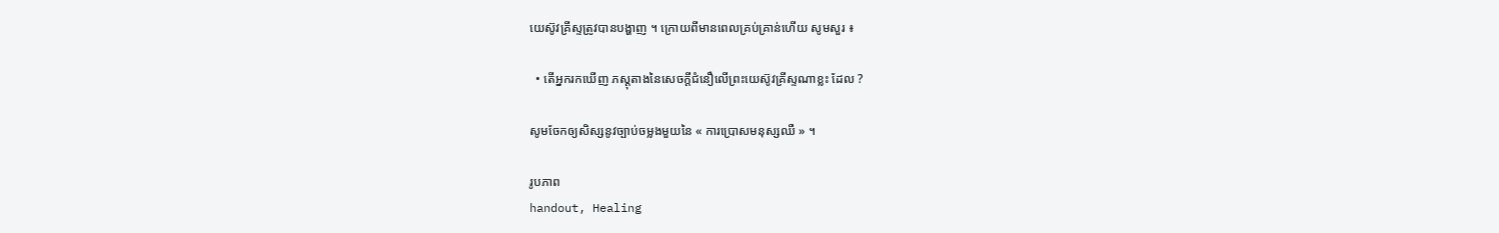យេស៊ូវគ្រីស្ទត្រូវបានបង្ហាញ ។ ក្រោយពីមានពេលគ្រប់គ្រាន់ហើយ សូមសួរ ៖

  • តើអ្នករកឃើញ ភស្ដុតាងនៃសេចក្ដីជំនឿលើព្រះយេស៊ូវគ្រីស្ទណាខ្លះ ដែល ?

សូមចែកឲ្យសិស្សនូវច្បាប់ចម្លងមួយនៃ « ការប្រោសមនុស្សឈឺ » ។

រូបភាព
handout, Healing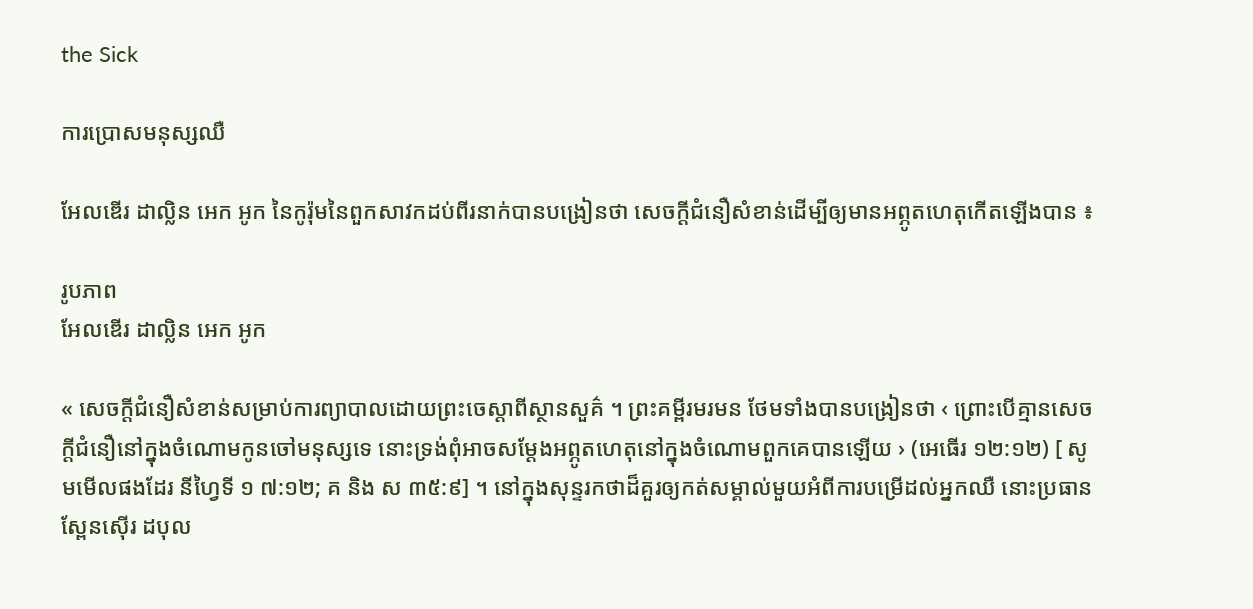the Sick

ការប្រោសមនុស្សឈឺ

អែលឌើរ ដាល្លិន អេក អូក នៃកូរ៉ុមនៃពួកសាវកដប់ពីរនាក់បានបង្រៀនថា សេចក្ដីជំនឿសំខាន់ដើម្បីឲ្យមានអព្ភូតហេតុកើតឡើងបាន ៖

រូបភាព
អែលឌើរ ដាល្លិន អេក អូក

« សេចក្ដីជំនឿសំខាន់សម្រាប់ការព្យាបាលដោយព្រះចេស្ដាពីស្ថានសួគ៌ ។ ព្រះគម្ពីរមរមន ថែមទាំងបានបង្រៀនថា ‹ ព្រោះបើគ្មានសេចក្ដីជំនឿនៅក្នុងចំណោមកូនចៅមនុស្សទេ នោះទ្រង់ពុំអាចសម្ដែងអព្ភូតហេតុនៅក្នុងចំណោមពួកគេបានឡើយ › (អេធើរ ១២:១២) [ សូមមើលផងដែរ នីហ្វៃទី ១ ៧:១២; គ និង ស ៣៥:៩] ។ នៅក្នុងសុន្ទរកថាដ៏គួរឲ្យកត់សម្គាល់មួយអំពីការបម្រើដល់អ្នកឈឺ នោះប្រធាន ស្ពែនស៊ើរ ដបុល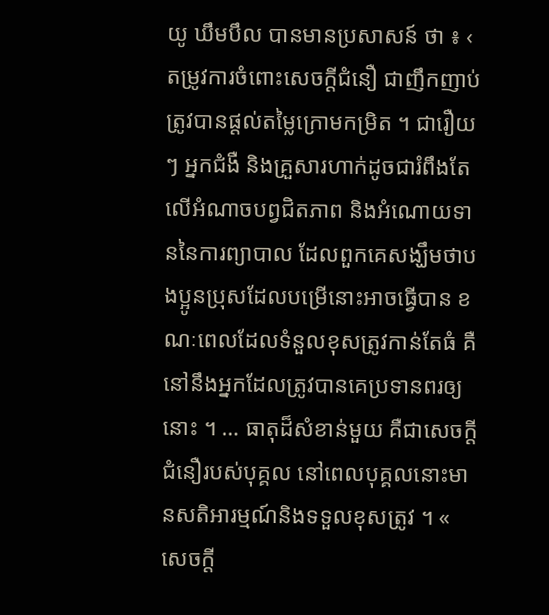យូ ឃឹមបឹល បានមានប្រសាសន៍ ថា ៖ ‹ តម្រូវការចំពោះសេចក្ដីជំនឿ ជាញឹកញាប់ ត្រូវបានផ្តល់តម្លៃក្រោមកម្រិត ។ ជារឿយៗ អ្នកជំងឺ និងគ្រួសារហាក់ដូចជារំពឹងតែលើអំណាចបព្វជិតភាព និងអំណោយទាននៃការព្យាបាល ដែលពួកគេសង្ឃឹមថាបងប្អូនប្រុសដែលបម្រើនោះអាចធ្វើបាន ខណៈពេលដែលទំនួលខុសត្រូវកាន់តែធំ គឺនៅនឹងអ្នកដែលត្រូវបានគេប្រទានពរឲ្យនោះ ។ … ធាតុដ៏សំខាន់មួយ គឺជាសេចក្ដីជំនឿរបស់បុគ្គល នៅពេលបុគ្គលនោះមានសតិអារម្មណ៍និងទទួលខុសត្រូវ ។ « សេចក្ដី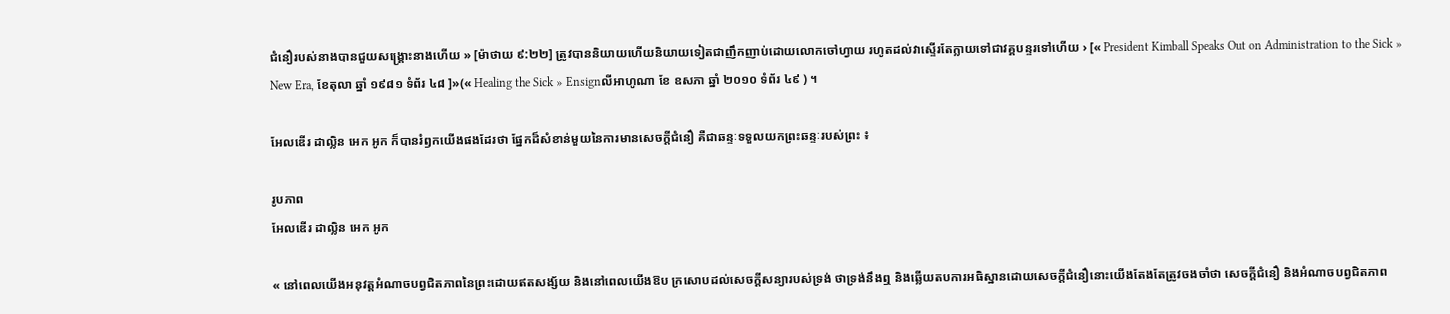ជំនឿរបស់នាងបានជួយសង្គ្រោះនាងហើយ » [ម៉ាថាយ ៩:២២] ត្រូវបាននិយាយហើយនិយាយទៀតជាញឹកញាប់ដោយលោកចៅហ្វាយ រហូតដល់វាស្ទើរតែក្លាយទៅជាវគ្គបន្ទរទៅហើយ › [« President Kimball Speaks Out on Administration to the Sick » New Era, ខែតុលា ឆ្នាំ ១៩៨១ ទំព័រ ៤៨ ]»(« Healing the Sick » Ensignលីអាហូណា ខែ ឧសភា ឆ្នាំ ២០១០ ទំព័រ ៤៩ ) ។

អែលឌើរ ដាល្លិន អេក អូក ក៏បានរំឭកយើងផងដែរថា ផ្នែកដ៏សំខាន់មួយនៃការមានសេចក្ដីជំនឿ គឺជាឆន្ទៈទទួលយកព្រះឆន្ទៈរបស់ព្រះ ៖

រូបភាព
អែលឌើរ ដាល្លិន អេក អូក

« នៅពេលយើងអនុវត្តអំណាចបព្វជិតភាពនៃព្រះដោយឥតសង្ស័យ និងនៅពេលយើងឱប ក្រសោបដល់សេចក្ដីសន្យារបស់ទ្រង់ ថាទ្រង់នឹងឮ និងឆ្លើយតបការអធិស្ឋានដោយសេចក្ដីជំនឿនោះយើងតែងតែត្រូវចងចាំថា សេចក្ដីជំនឿ និងអំណាចបព្វជិតភាព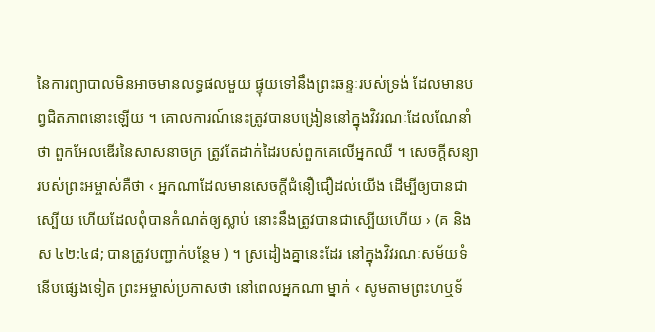នៃការព្យាបាលមិនអាចមានលទ្ធផលមួយ ផ្ទុយទៅនឹងព្រះឆន្ទៈរបស់ទ្រង់ ដែលមានបព្វជិតភាពនោះឡើយ ។ គោលការណ៍នេះត្រូវបានបង្រៀននៅក្នុងវិវរណៈដែលណែនាំថា ពួកអែលឌើរនៃសាសនាចក្រ ត្រូវតែដាក់ដៃរបស់ពួកគេលើអ្នកឈឺ ។ សេចក្ដីសន្យារបស់ព្រះអម្ចាស់គឺថា ‹ អ្នកណាដែលមានសេចក្ដីជំនឿជឿដល់យើង ដើម្បីឲ្យបានជាស្បើយ ហើយដែលពុំបានកំណត់ឲ្យស្លាប់ នោះនឹងត្រូវបានជាស្បើយហើយ › (គ និង ស ៤២:៤៨; បានត្រូវបញ្ជាក់បន្ថែម ) ។ ស្រដៀងគ្នានេះដែរ នៅក្នុងវិវរណៈសម័យទំនើបផ្សេងទៀត ព្រះអម្ចាស់ប្រកាសថា នៅពេលអ្នកណា ម្នាក់ ‹ សូមតាមព្រះហឬទ័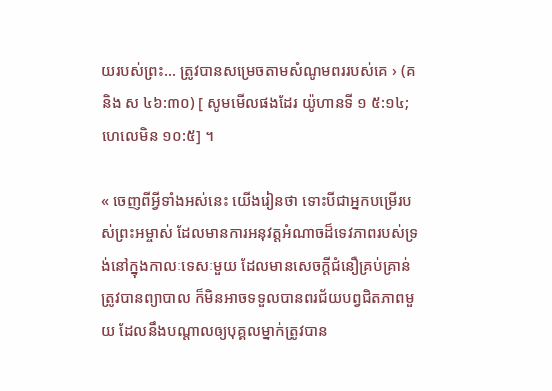យរបស់ព្រះ… ត្រូវបានសម្រេចតាមសំណូមពររបស់គេ › (គ និង ស ៤៦:៣០) [ សូមមើលផងដែរ យ៉ូហានទី ១ ៥:១៤; ហេលេមិន ១០:៥] ។

« ចេញពីអ្វីទាំងអស់នេះ យើងរៀនថា ទោះបីជាអ្នកបម្រើរបស់ព្រះអម្ចាស់ ដែលមានការអនុវត្តអំណាចដ៏ទេវភាពរបស់ទ្រង់នៅក្នុងកាលៈទេសៈមួយ ដែលមានសេចក្ដីជំនឿគ្រប់គ្រាន់ត្រូវបានព្យាបាល ក៏មិនអាចទទួលបានពរជ័យបព្វជិតភាពមួយ ដែលនឹងបណ្ដាលឲ្យបុគ្គលម្នាក់ត្រូវបាន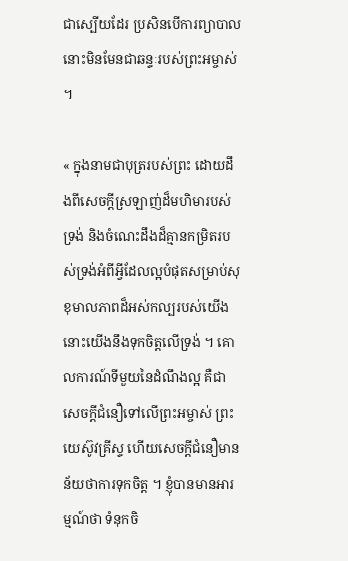ជាស្បើយដែរ ប្រសិនបើការព្យាបាលនោះមិនមែនជាឆន្ទៈរបស់ព្រះអម្ចាស់ ។

« ក្នុងនាមជាបុត្ររបស់ព្រះ ដោយដឹងពីសេចក្ដីស្រឡាញ់ដ៏មហិមារបស់ទ្រង់ និងចំណេះដឹងដ៏គ្មានកម្រិតរបស់ទ្រង់អំពីអ្វីដែលល្អបំផុតសម្រាប់សុខុមាលភាពដ៏អស់កល្បរបស់យើង នោះយើងនឹងទុកចិត្តលើទ្រង់ ។ គោលការណ៍ទីមួយនៃដំណឹងល្អ គឺជាសេចក្ដីជំនឿទៅលើព្រះអម្ចាស់ ព្រះយេស៊ូវគ្រីស្ទ ហើយសេចក្ដីជំនឿមានន័យថាការទុកចិត្ត ។ ខ្ញុំបានមានអារម្មណ៍ថា ទំនុកចិ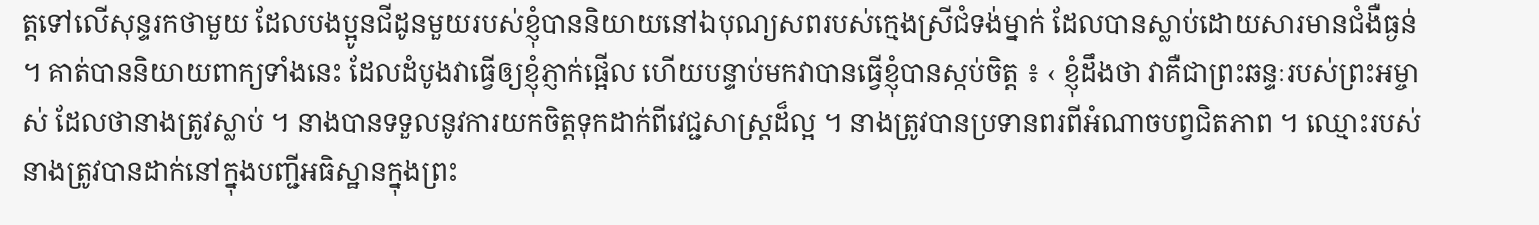ត្តទៅលើសុន្ទរកថាមួយ ដែលបងប្អូនជីដូនមួយរបស់ខ្ញុំបាននិយាយនៅឯបុណ្យសពរបស់ក្មេងស្រីជំទង់ម្នាក់ ដែលបានស្លាប់ដោយសារមានជំងឺធ្ងន់ ។ គាត់បាននិយាយពាក្យទាំងនេះ ដែលដំបូងវាធ្វើឲ្យខ្ញុំភ្ញាក់ផ្អើល ហើយបន្ទាប់មកវាបានធ្វើខ្ញុំបានស្កប់ចិត្ត ៖ ‹ ខ្ញុំដឹងថា វាគឺជាព្រះឆន្ទៈរបស់ព្រះអម្ចាស់ ដែលថានាងត្រូវស្លាប់ ។ នាងបានទទួលនូវការយកចិត្តទុកដាក់ពីវេជ្ជសាស្ដ្រដ៏ល្អ ។ នាងត្រូវបានប្រទានពរពីអំណាចបព្វជិតភាព ។ ឈ្មោះរបស់នាងត្រូវបានដាក់នៅក្នុងបញ្ជីអធិស្ឋានក្នុងព្រះ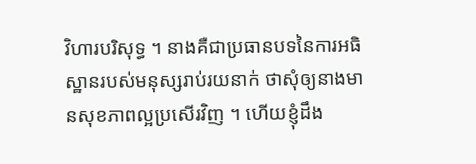វិហារបរិសុទ្ធ ។ នាងគឺជាប្រធានបទនៃការអធិស្ឋានរបស់មនុស្សរាប់រយនាក់ ថាសុំឲ្យនាងមានសុខភាពល្អប្រសើរវិញ ។ ហើយខ្ញុំដឹង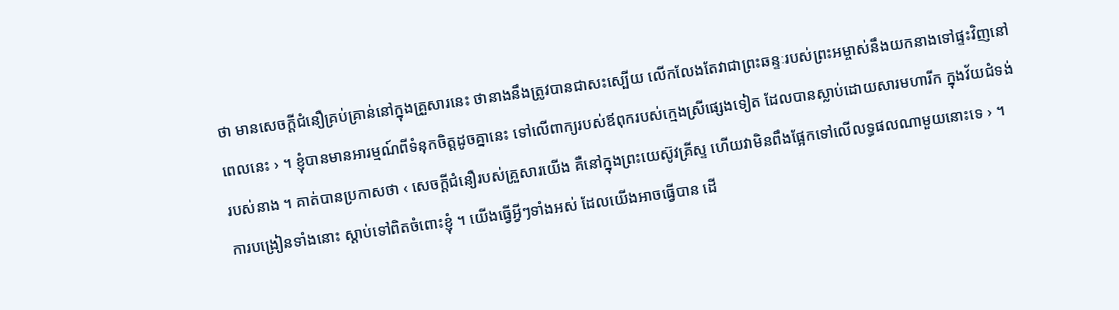ថា មានសេចក្ដីជំនឿគ្រប់គ្រាន់នៅក្នុងគ្រួសារនេះ ថានាងនឹងត្រូវបានជាសះស្បើយ លើកលែងតែវាជាព្រះឆន្ទៈរបស់ព្រះអម្ចាស់នឹងយកនាងទៅផ្ទះវិញនៅពេលនេះ › ។ ខ្ញុំបានមានអារម្មណ៍ពីទំនុកចិត្តដូចគ្នានេះ ទៅលើពាក្យរបស់ឪពុករបស់ក្មេងស្រីផ្សេងទៀត ដែលបានស្លាប់ដោយសារមហារីក ក្នុងវ័យជំទង់របស់នាង ។ គាត់បានប្រកាសថា ‹ សេចក្ដីជំនឿរបស់គ្រួសារយើង គឺនៅក្នុងព្រះយេស៊ូវគ្រីស្ទ ហើយវាមិនពឹងផ្អែកទៅលើលទ្ធផលណាមួយនោះទេ › ។ ការបង្រៀនទាំងនោះ ស្ដាប់ទៅពិតចំពោះខ្ញុំ ។ យើងធ្វើអ្វីៗទាំងអស់ ដែលយើងអាចធ្វើបាន ដើ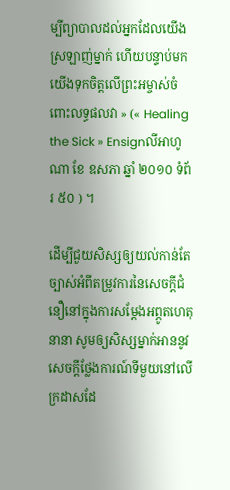ម្បីព្យាបាលដល់អ្នកដែលយើងស្រឡាញ់ម្នាក់ ហើយបន្ទាប់មក យើងទុកចិត្តលើព្រះអម្ចាស់ចំពោះលទ្ធផលវា » (« Healing the Sick » Ensignលីអាហូណា ខែ ឧសភា ឆ្នាំ ២០១០ ទំព័រ ៥០ ) ។

ដើម្បីជួយសិស្សឲ្យយល់កាន់តែច្បាស់អំពីតម្រូវការនៃសេចក្ដីជំនឿនៅក្នុងការសម្ដែងអព្ភូតហេតុនានា សូមឲ្យសិស្សម្នាក់អាននូវសេចក្ដីថ្លែងការណ៍ទីមួយនៅលើក្រដាសដែ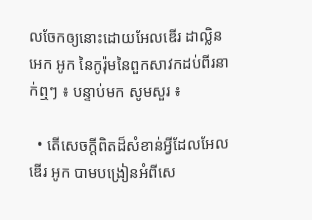លចែកឲ្យនោះដោយអែលឌើរ ដាល្លិន អេក អូក នៃកូរ៉ុមនៃពួកសាវកដប់ពីរនាក់ឮៗ ៖ បន្ទាប់មក សូមសួរ ៖

  • តើសេចក្ដីពិតដ៏សំខាន់អ្វីដែលអែលឌើរ អូក បាមបង្រៀនអំពីសេ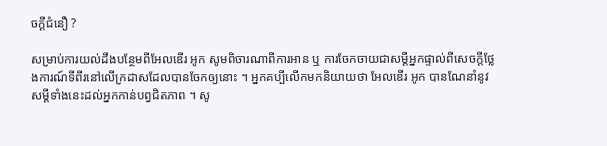ចក្ដីជំនឿ ?

សម្រាប់ការយល់ដឹងបន្ថែមពីអែលឌើរ អូក សូមពិចារណាពីការអាន ឬ ការចែកចាយជាសម្ដីអ្នកផ្ទាល់ពីសេចក្ដីថ្លែងការណ៍ទីពីរនៅលើក្រដាសដែលបានចែកឲ្យនោះ ។ អ្នកគប្បីលើកមកនិយាយថា អែលឌើរ អូក បានណែនាំនូវសម្ដីទាំងនេះដល់អ្នកកាន់បព្វជិតភាព ។ សូ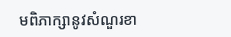មពិភាក្សានូវសំណួរខា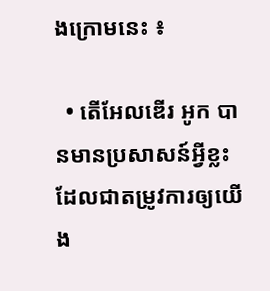ងក្រោមនេះ ៖

  • តើអែលឌើរ អូក បានមានប្រសាសន៍អ្វីខ្លះ ដែលជាតម្រូវការឲ្យយើង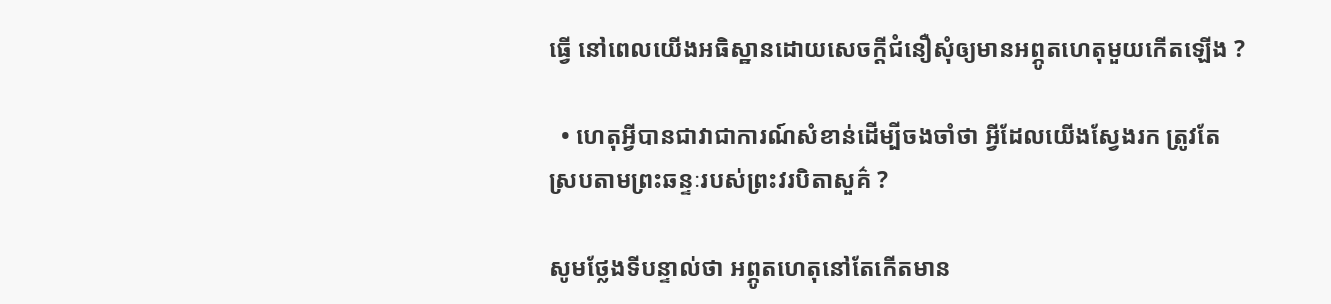ធ្វើ នៅពេលយើងអធិស្ឋានដោយសេចក្ដីជំនឿសុំឲ្យមានអព្ភូតហេតុមួយកើតឡើង ?

  • ហេតុអ្វីបានជាវាជាការណ៍សំខាន់ដើម្បីចងចាំថា អ្វីដែលយើងស្វែងរក ត្រូវតែស្របតាមព្រះឆន្ទៈរបស់ព្រះវរបិតាសួគ៌ ?

សូមថ្លែងទីបន្ទាល់ថា អព្ភូតហេតុនៅតែកើតមាន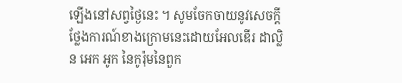ឡើងនៅសព្វថ្ងៃនេះ ។ សូមចែកចាយនូវសេចក្ដីថ្លែងការណ៍ខាងក្រោមនេះដោយអែលឌើរ ដាល្លិន អេក អូក នៃកូរ៉ុមនៃពួក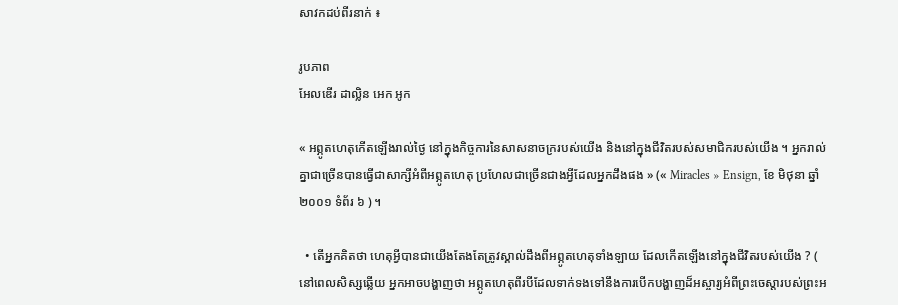សាវកដប់ពីរនាក់ ៖

រូបភាព
អែលឌើរ ដាល្លិន អេក អូក

« អព្ភូតហេតុកើតឡើងរាល់ថ្ងៃ នៅក្នុងកិច្ចការនៃសាសនាចក្ររបស់យើង និងនៅក្នុងជីវិតរបស់សមាជិករបស់យើង ។ អ្នករាល់គ្នាជាច្រើនបានធ្វើជាសាក្សីអំពីអព្ភូតហេតុ ប្រហែលជាច្រើនជាងអ្វីដែលអ្នកដឹងផង » (« Miracles » Ensign, ខែ មិថុនា ឆ្នាំ ២០០១ ទំព័រ ៦ ) ។

  • តើអ្នកគិតថា ហេតុអ្វីបានជាយើងតែងតែត្រូវស្គាល់ដឹងពីអព្ភូតហេតុទាំងឡាយ ដែលកើតឡើងនៅក្នុងជីវិតរបស់យើង ? ( នៅពេលសិស្សឆ្លើយ អ្នកអាចបង្ហាញថា អព្ភូតហេតុពីរបីដែលទាក់ទងទៅនឹងការបើកបង្ហាញដ៏អស្ចារ្យអំពីព្រះចេស្ដារបស់ព្រះអ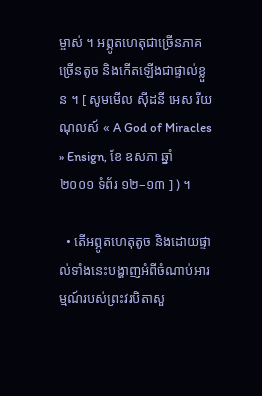ម្ចាស់ ។ អព្ភូតហេតុជាច្រើនភាគច្រើនតូច និងកើតឡើងជាផ្ទាល់ខ្លួន ។ [ សូមមើល ស៊ីដនី អេស រីយណុលស៍ « A God of Miracles » Ensign, ខែ ឧសភា ឆ្នាំ ២០០១ ទំព័រ ១២–១៣ ] ) ។

  • តើអព្ភូតហេតុតូច និងដោយផ្ទាល់ទាំងនេះបង្ហាញអំពីចំណាប់អារម្មណ៍របស់ព្រះវរបិតាសួ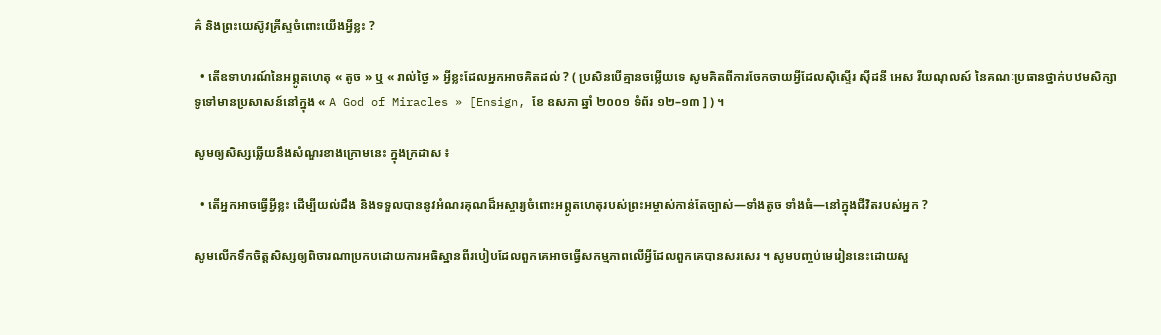គ៌ និងព្រះយេស៊ូវគ្រីស្ទចំពោះយើងអ្វីខ្លះ ?

  • តើឧទាហរណ៍នៃអព្ភូតហេតុ « តូច » ឬ « រាល់ថ្ងៃ » អ្វីខ្លះដែលអ្នកអាចគិតដល់ ? ( ប្រសិនបើគ្មានចម្លើយទេ សូមគិតពីការចែកចាយអ្វីដែលស៊ិស្ទើរ ស៊ីដនី អេស រីយណុលស៍ នៃគណៈប្រធានថ្នាក់បឋមសិក្សាទូទៅមានប្រសាសន៍នៅក្នុង « A God of Miracles » [Ensign, ខែ ឧសភា ឆ្នាំ ២០០១ ទំព័រ ១២–១៣ ] ) ។

សូមឲ្យសិស្សឆ្លើយនឹងសំណួរខាងក្រោមនេះ ក្នុងក្រដាស ៖

  • តើអ្នកអាចធ្វើអ្វីខ្លះ ដើម្បីយល់ដឹង និងទទួលបាននូវអំណរគុណដ៏អស្ចារ្យចំពោះអព្ភូតហេតុរបស់ព្រះអម្ចាស់កាន់តែច្បាស់—ទាំងតូច ទាំងធំ—នៅក្នុងជីវិតរបស់អ្នក ?

សូមលើកទឹកចិត្តសិស្សឲ្យពិចារណាប្រកបដោយការអធិស្ឋានពីរបៀបដែលពួកគេអាចធ្វើសកម្មភាពលើអ្វីដែលពួកគេបានសរសេរ ។ សូមបញ្ចប់មេរៀននេះដោយសួ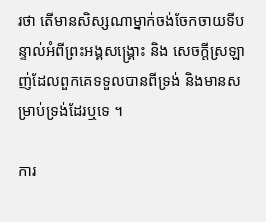រថា តើមានសិស្សណាម្នាក់ចង់ចែកចាយទីបន្ទាល់អំពីព្រះអង្គសង្គ្រោះ និង សេចក្ដីស្រឡាញ់ដែលពួកគេទទួលបានពីទ្រង់ និងមានសម្រាប់ទ្រង់ដែរឬទេ ។

ការ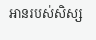អានរបស់សិស្ស